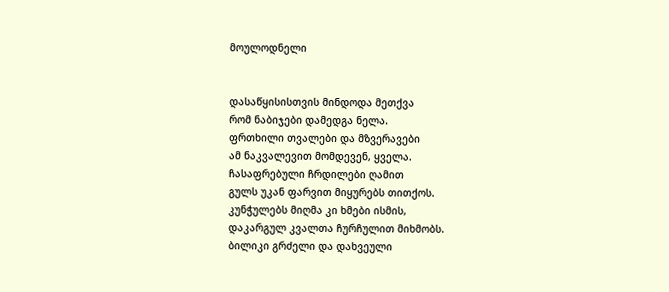მოულოდნელი


დასაწყისისთვის მინდოდა მეთქვა
რომ ნაბიჯები დამედგა ნელა.
ფრთხილი თვალები და მზვერავები
ამ ნაკვალევით მომდევენ, ყველა.
ჩასაფრებული ჩრდილები ღამით
გულს უკან ფარვით მიყურებს თითქოს.
კუნჭულებს მიღმა კი ხმები ისმის,
დაკარგულ კვალთა ჩურჩულით მიხმობს.
ბილიკი გრძელი და დახვეული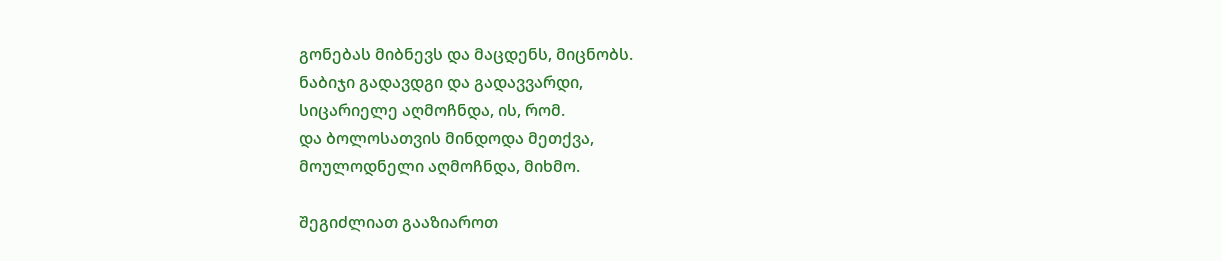გონებას მიბნევს და მაცდენს, მიცნობს.
ნაბიჯი გადავდგი და გადავვარდი,
სიცარიელე აღმოჩნდა, ის, რომ.
და ბოლოსათვის მინდოდა მეთქვა,
მოულოდნელი აღმოჩნდა, მიხმო.

შეგიძლიათ გააზიაროთ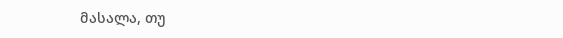მასალა, თუ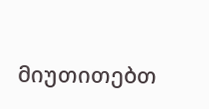მიუთითებთ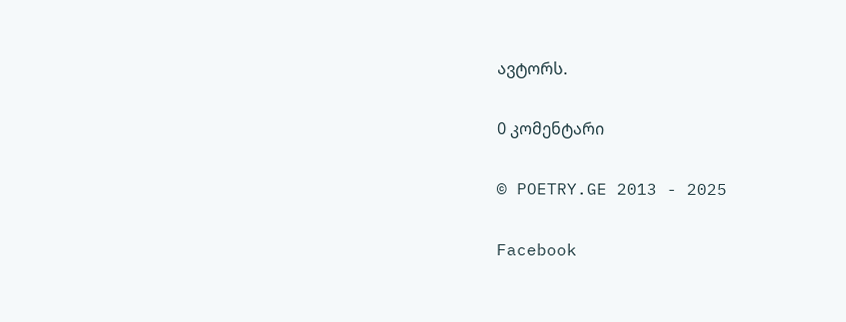ავტორს.

0 კომენტარი

© POETRY.GE 2013 - 2025

Facebook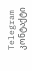Telegram კონტაქტი